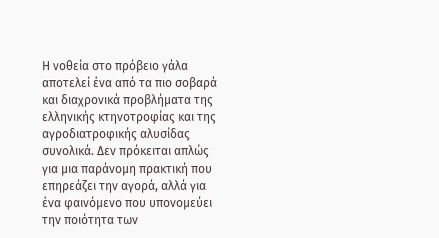Η νοθεία στο πρόβειο γάλα αποτελεί ένα από τα πιο σοβαρά και διαχρονικά προβλήματα της ελληνικής κτηνοτροφίας και της αγροδιατροφικής αλυσίδας συνολικά. Δεν πρόκειται απλώς για μια παράνομη πρακτική που επηρεάζει την αγορά, αλλά για ένα φαινόμενο που υπονομεύει την ποιότητα των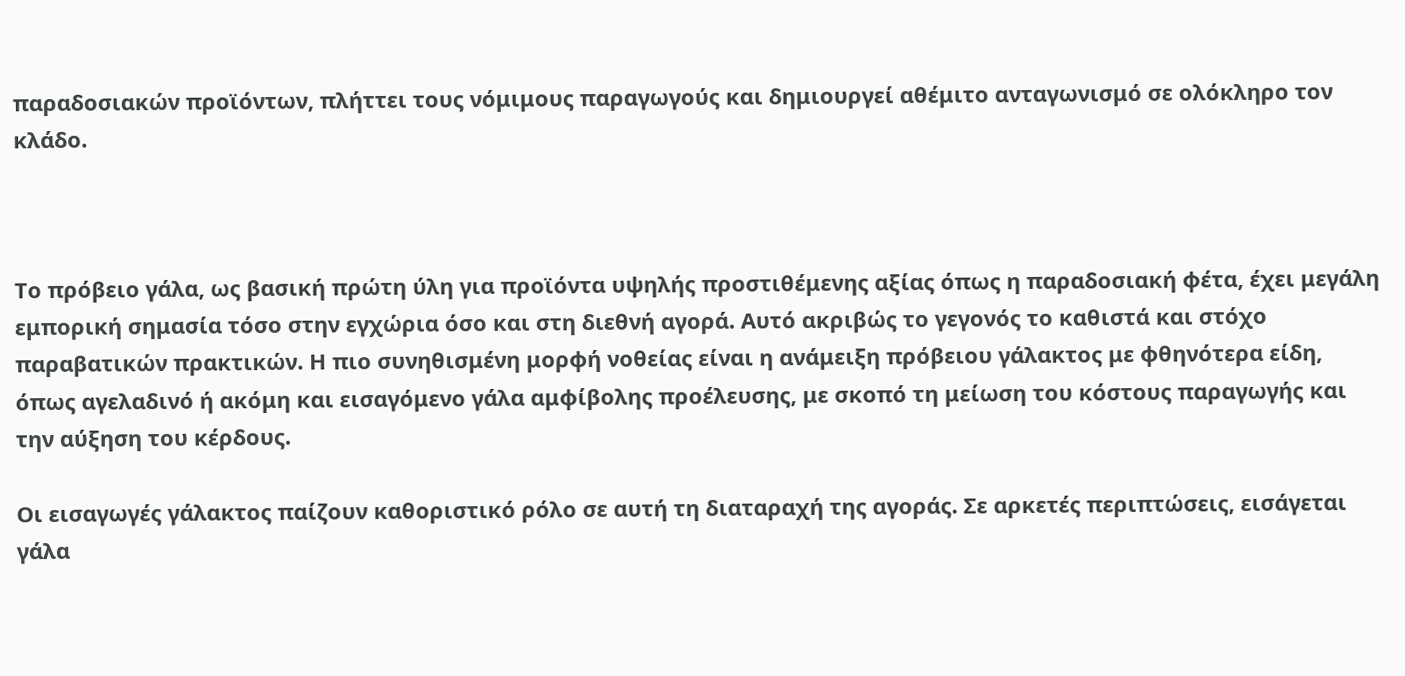παραδοσιακών προϊόντων, πλήττει τους νόμιμους παραγωγούς και δημιουργεί αθέμιτο ανταγωνισμό σε ολόκληρο τον κλάδο.



Το πρόβειο γάλα, ως βασική πρώτη ύλη για προϊόντα υψηλής προστιθέμενης αξίας όπως η παραδοσιακή φέτα, έχει μεγάλη εμπορική σημασία τόσο στην εγχώρια όσο και στη διεθνή αγορά. Αυτό ακριβώς το γεγονός το καθιστά και στόχο παραβατικών πρακτικών. Η πιο συνηθισμένη μορφή νοθείας είναι η ανάμειξη πρόβειου γάλακτος με φθηνότερα είδη, όπως αγελαδινό ή ακόμη και εισαγόμενο γάλα αμφίβολης προέλευσης, με σκοπό τη μείωση του κόστους παραγωγής και την αύξηση του κέρδους.

Οι εισαγωγές γάλακτος παίζουν καθοριστικό ρόλο σε αυτή τη διαταραχή της αγοράς. Σε αρκετές περιπτώσεις, εισάγεται γάλα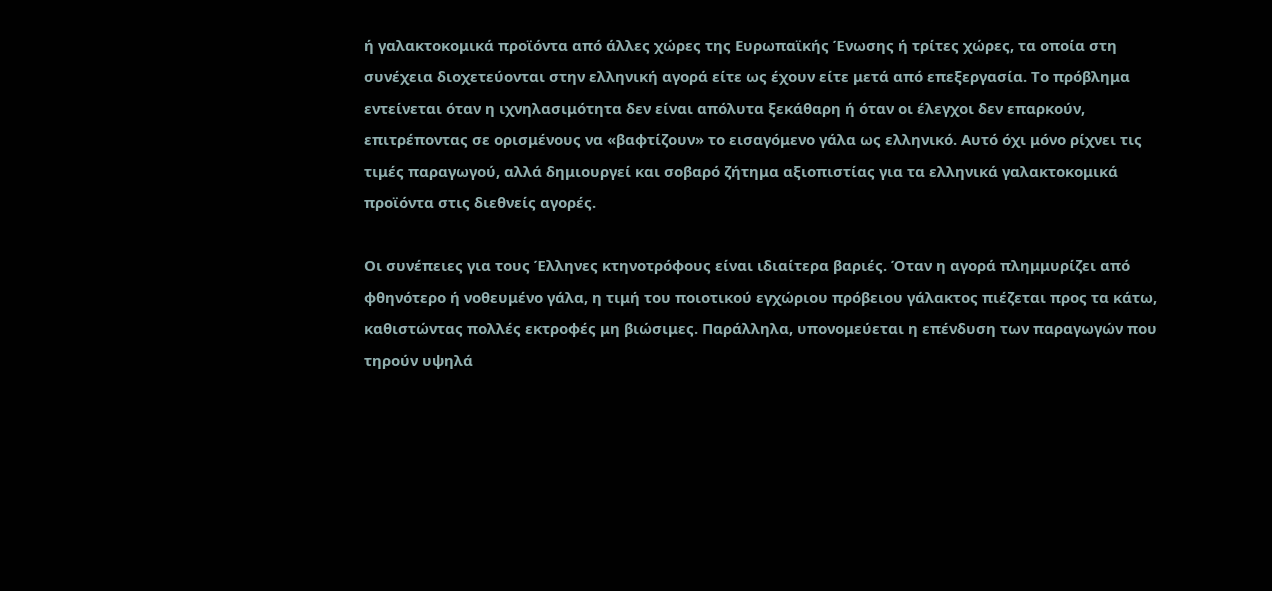ή γαλακτοκομικά προϊόντα από άλλες χώρες της Ευρωπαϊκής Ένωσης ή τρίτες χώρες, τα οποία στη συνέχεια διοχετεύονται στην ελληνική αγορά είτε ως έχουν είτε μετά από επεξεργασία. Το πρόβλημα εντείνεται όταν η ιχνηλασιμότητα δεν είναι απόλυτα ξεκάθαρη ή όταν οι έλεγχοι δεν επαρκούν, επιτρέποντας σε ορισμένους να «βαφτίζουν» το εισαγόμενο γάλα ως ελληνικό. Αυτό όχι μόνο ρίχνει τις τιμές παραγωγού, αλλά δημιουργεί και σοβαρό ζήτημα αξιοπιστίας για τα ελληνικά γαλακτοκομικά προϊόντα στις διεθνείς αγορές.

Οι συνέπειες για τους Έλληνες κτηνοτρόφους είναι ιδιαίτερα βαριές. Όταν η αγορά πλημμυρίζει από φθηνότερο ή νοθευμένο γάλα, η τιμή του ποιοτικού εγχώριου πρόβειου γάλακτος πιέζεται προς τα κάτω, καθιστώντας πολλές εκτροφές μη βιώσιμες. Παράλληλα, υπονομεύεται η επένδυση των παραγωγών που τηρούν υψηλά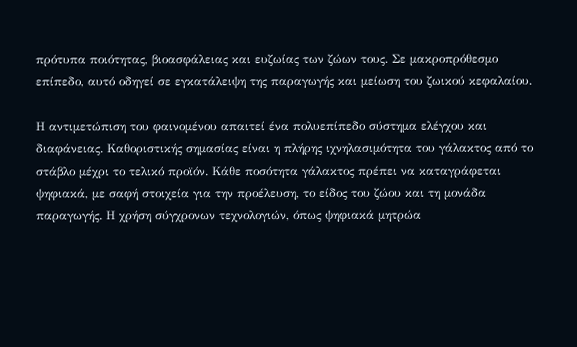πρότυπα ποιότητας, βιοασφάλειας και ευζωίας των ζώων τους. Σε μακροπρόθεσμο επίπεδο, αυτό οδηγεί σε εγκατάλειψη της παραγωγής και μείωση του ζωικού κεφαλαίου.

Η αντιμετώπιση του φαινομένου απαιτεί ένα πολυεπίπεδο σύστημα ελέγχου και διαφάνειας. Καθοριστικής σημασίας είναι η πλήρης ιχνηλασιμότητα του γάλακτος από το στάβλο μέχρι το τελικό προϊόν. Κάθε ποσότητα γάλακτος πρέπει να καταγράφεται ψηφιακά, με σαφή στοιχεία για την προέλευση, το είδος του ζώου και τη μονάδα παραγωγής. Η χρήση σύγχρονων τεχνολογιών, όπως ψηφιακά μητρώα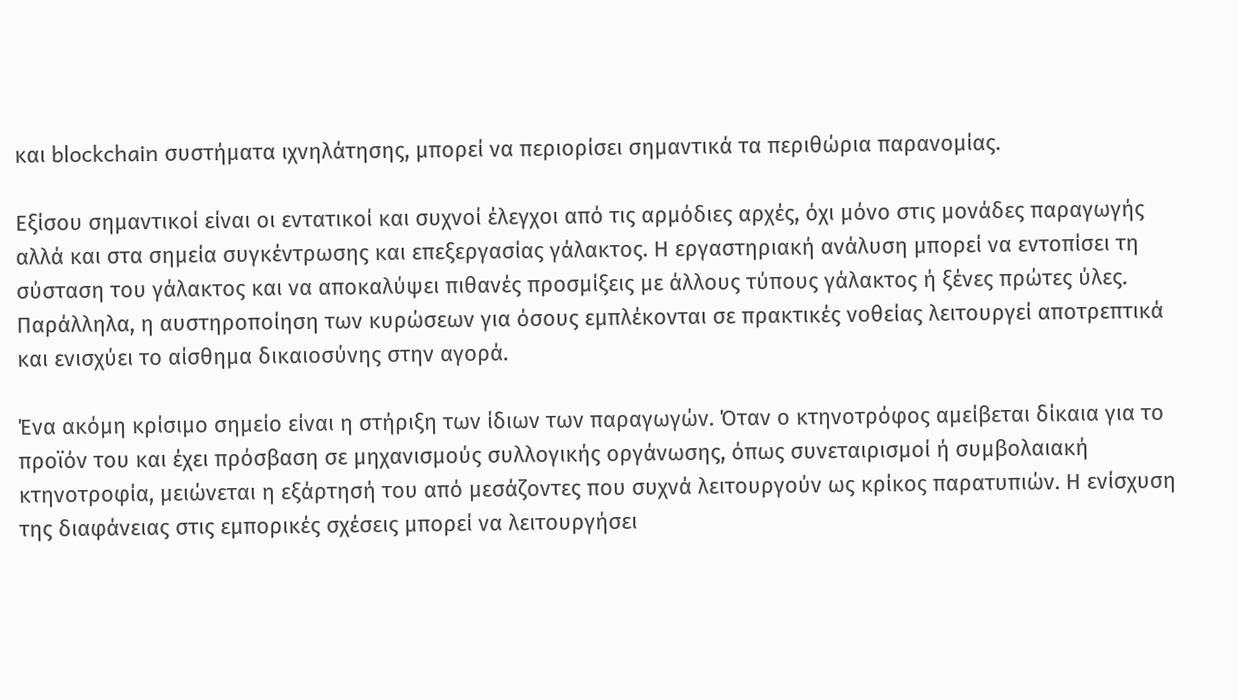και blockchain συστήματα ιχνηλάτησης, μπορεί να περιορίσει σημαντικά τα περιθώρια παρανομίας.

Εξίσου σημαντικοί είναι οι εντατικοί και συχνοί έλεγχοι από τις αρμόδιες αρχές, όχι μόνο στις μονάδες παραγωγής αλλά και στα σημεία συγκέντρωσης και επεξεργασίας γάλακτος. Η εργαστηριακή ανάλυση μπορεί να εντοπίσει τη σύσταση του γάλακτος και να αποκαλύψει πιθανές προσμίξεις με άλλους τύπους γάλακτος ή ξένες πρώτες ύλες. Παράλληλα, η αυστηροποίηση των κυρώσεων για όσους εμπλέκονται σε πρακτικές νοθείας λειτουργεί αποτρεπτικά και ενισχύει το αίσθημα δικαιοσύνης στην αγορά.

Ένα ακόμη κρίσιμο σημείο είναι η στήριξη των ίδιων των παραγωγών. Όταν ο κτηνοτρόφος αμείβεται δίκαια για το προϊόν του και έχει πρόσβαση σε μηχανισμούς συλλογικής οργάνωσης, όπως συνεταιρισμοί ή συμβολαιακή κτηνοτροφία, μειώνεται η εξάρτησή του από μεσάζοντες που συχνά λειτουργούν ως κρίκος παρατυπιών. Η ενίσχυση της διαφάνειας στις εμπορικές σχέσεις μπορεί να λειτουργήσει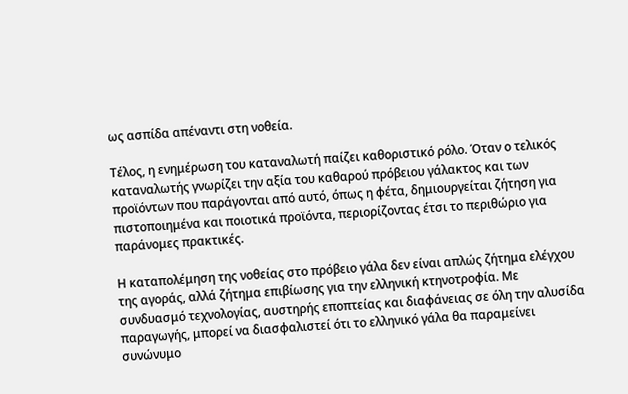ως ασπίδα απέναντι στη νοθεία.

Τέλος, η ενημέρωση του καταναλωτή παίζει καθοριστικό ρόλο. Όταν ο τελικός καταναλωτής γνωρίζει την αξία του καθαρού πρόβειου γάλακτος και των προϊόντων που παράγονται από αυτό, όπως η φέτα, δημιουργείται ζήτηση για πιστοποιημένα και ποιοτικά προϊόντα, περιορίζοντας έτσι το περιθώριο για παράνομες πρακτικές.

Η καταπολέμηση της νοθείας στο πρόβειο γάλα δεν είναι απλώς ζήτημα ελέγχου της αγοράς, αλλά ζήτημα επιβίωσης για την ελληνική κτηνοτροφία. Με συνδυασμό τεχνολογίας, αυστηρής εποπτείας και διαφάνειας σε όλη την αλυσίδα παραγωγής, μπορεί να διασφαλιστεί ότι το ελληνικό γάλα θα παραμείνει συνώνυμο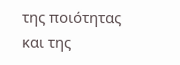της ποιότητας και της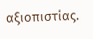αξιοπιστίας.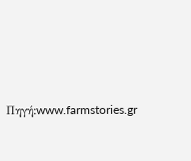Πηγή:www.farmstories.gr